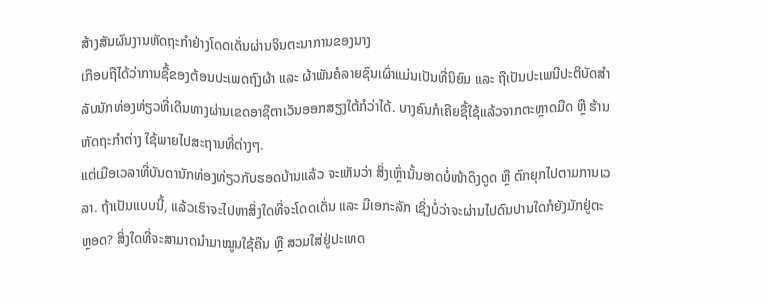ສ້າງສັນຜົນງານຫັດຖະກຳຢ່າງໂດດເດັ່ນຜ່ານຈິນຕະນາການຂອງນາງ
ເກືອບຖືໄດ້ວ່າການຊື້ຂອງຕ້ອນປະເພດຖົງຜ້າ ແລະ ຜ້າພັນຄໍລາຍຊົນເຜົ່າແມ່ນເປັນທີ່ນິຍົມ ແລະ ຖືເປັນປະເພນີປະຕິບັດສໍາລັບນັກທ່ອງທ່ຽວທີ່ເດີນທາງຜ່ານເຂດອາຊີຕາເວັນອອກສຽງໃຕ້ກໍວ່າໄດ້. ບາງຄົນກໍເຄີຍຊື້ໃຊ້ແລ້ວຈາກຕະຫຼາດມືດ ຫຼື ຮ້ານຫັດຖະກຳຕ່າງ ໃຊ້ພາຍໄປສະຖານທີ່ຕ່າງໆ.
ແຕ່ເມືອເວລາທີ່ບັນດານັກທ່ອງທ່ຽວກັບຮອດບ້ານແລ້ວ ຈະເຫັນວ່າ ສິ່ງເຫຼົ່ານັ້ນອາດບໍ່ໜ້າດຶງດູດ ຫຼື ຕົກຍຸກໄປຕາມການເວລາ. ຖ້າເປັນແບບນີ້, ແລ້ວເຮົາຈະໄປຫາສິ່ງໃດທີ່ຈະໂດດເດັ່ນ ແລະ ມີເອກະລັກ ເຊິ່ງບໍ່ວ່າຈະຜ່ານໄປດົນປານໃດກໍຍັງມັກຢູ່ຕະຫຼອດ? ສິ່ງໃດທີ່ຈະສາມາດນໍາມາໝູນໃຊ້ຄືນ ຫຼື ສວມໃສ່ຢູ່ປະເທດ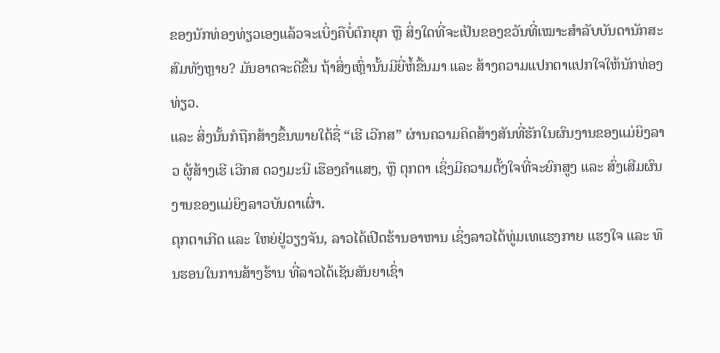ຂອງນັກທ່ອງທ່ຽວເອງແລ້ວຈະເບິ່ງຄືບໍ່ຕົກຍຸກ ຫຼື ສິ່ງໃດທີ່ຈະເປັນຂອງຂວັນທີ່ເໝາະສໍາລັບບັນດານັກສະສົມທັງຫຼາຍ? ມັນອາດຈະດີຂຶ້ນ ຖ້າສິ່ງເຫຼົ່ານັ້ນມີຍີ່ຫໍ້ຂື້ນມາ ແລະ ສ້າງຄວາມແປກຕາແປກໃຈໃຫ້ນັກທ່ອງທ່ຽວ.
ແລະ ສິ່ງນັ້ນກໍຖືກສ້າງຂຶ້ນພາຍໃຕ້ຊື່ “ເຮີ ເວີກສ” ຜ່ານຄວາມຄິດສ້າງສັນທີ່ຮັກໃນຜົນງານຂອງແມ່ຍິງລາວ ຜູ້ສ້າງເຮີ ເວີກສ ດວງມະນີ ເຮືອງຄໍາແສງ, ຫຼື ຕຸກຕາ ເຊິ່ງມີຄວາມຕັ້ງໃຈທີ່ຈະຍົກສູງ ແລະ ສົ່ງເສີມຜົນງານຂອງແມ່ຍິງລາວບັນດາເຜົ່າ.
ຕຸກຕາເກີດ ແລະ ໃຫຍ່ຢູ່ວຽງຈັນ, ລາວໄດ້ເປີດຮ້ານອາຫານ ເຊິ່ງລາວໄດ້ທູ່ມເທແຮງກາຍ ແຮງໃຈ ແລະ ທຶນຮອນໃນການສ້າງຮ້ານ ທີ່ລາວໄດ້ເຊັນສັນຍາເຊົ່າ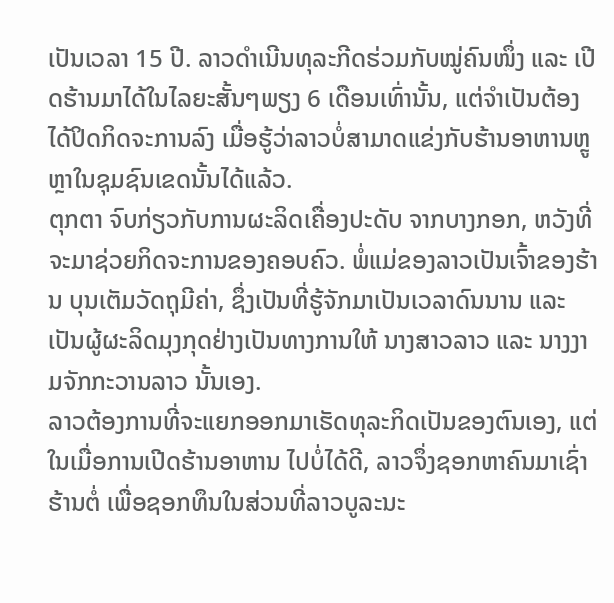ເປັນເວລາ 15 ປີ. ລາວດໍາເນີນທຸລະກີດຮ່ວມກັບໝູ່ຄົນໜຶ່ງ ແລະ ເປີດຮ້ານມາໄດ້ໃນໄລຍະສັ້ນໆພຽງ 6 ເດືອນເທົ່ານັ້ນ, ແຕ່ຈໍາເປັນຕ້ອງໄດ້ປິດກິດຈະການລົງ ເມື່ອຮູ້ວ່າລາວບໍ່ສາມາດແຂ່ງກັບຮ້ານອາຫານຫຼູຫຼາໃນຊຸມຊົນເຂດນັ້ນໄດ້ແລ້ວ.
ຕຸກຕາ ຈົບກ່ຽວກັບການຜະລິດເຄື່ອງປະດັບ ຈາກບາງກອກ, ຫວັງທີ່ຈະມາຊ່ວຍກິດຈະການຂອງຄອບຄົວ. ພໍ່ແມ່ຂອງລາວເປັນເຈົ້າຂອງຮ້ານ ບຸນເຕັມວັດຖຸມີຄ່າ, ຊຶ່ງເປັນທີ່ຮູ້ຈັກມາເປັນເວລາດົນນານ ແລະ ເປັນຜູ້ຜະລິດມຸງກຸດຢ່າງເປັນທາງການໃຫ້ ນາງສາວລາວ ແລະ ນາງງາມຈັກກະວານລາວ ນັ້ນເອງ.
ລາວຕ້ອງການທີ່ຈະແຍກອອກມາເຮັດທຸລະກິດເປັນຂອງຕົນເອງ, ແຕ່ໃນເມື່ອການເປີດຮ້ານອາຫານ ໄປບໍ່ໄດ້ດີ, ລາວຈຶ່ງຊອກຫາຄົນມາເຊົ່າຮ້ານຕໍ່ ເພື່ອຊອກທຶນໃນສ່ວນທີ່ລາວບູລະນະ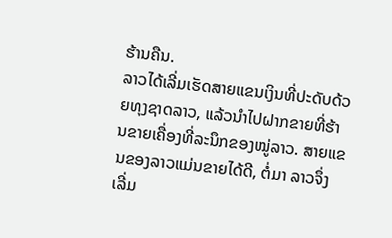ຮ້ານຄືນ.
ລາວໄດ້ເລີ່ມເຮັດສາຍແຂນເງິນທີ່ປະດັບດ້ວຍທຸງຊາດລາວ, ແລ້ວນໍາໄປຝາກຂາຍທີ່ຮ້ານຂາຍເຄື່ອງທີ່ລະນຶກຂອງໝູ່ລາວ. ສາຍແຂນຂອງລາວແມ່ນຂາຍໄດ້ດີ, ຕໍ່ມາ ລາວຈຶ່ງເລີ່ມ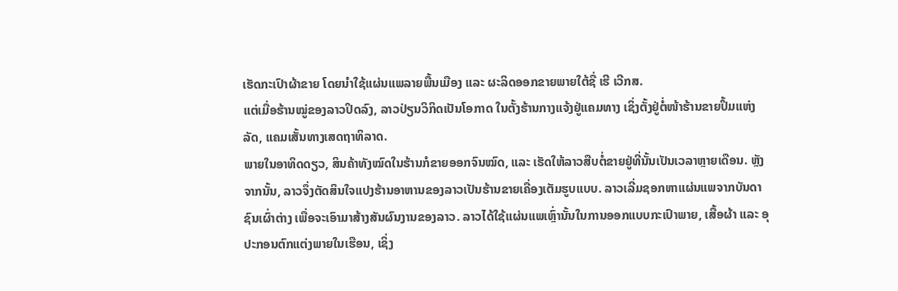ເຮັດກະເປົາຜ້າຂາຍ ໂດຍນໍາໃຊ້ແຜ່ນແພລາຍພື້ນເມືອງ ແລະ ຜະລິດອອກຂາຍພາຍໃຕ້ຊື່ ເຮີ ເວີກສ.
ແຕ່ເມື່ອຮ້ານໝູ່ຂອງລາວປິດລົງ, ລາວປ່ຽນວິກິດເປັນໂອກາດ ໃນຕັ້ງຮ້ານກາງແຈ້ງຢູ່ແຄມທາງ ເຊິ່ງຕັ້ງຢູ່ຕໍ່ໜ້າຮ້ານຂາຍປຶ້ມແຫ່ງລັດ, ແຄມເສັ້ນທາງເສດຖາທິລາດ.
ພາຍໃນອາທິດດຽວ, ສິນຄ້າທັງໝົດໃນຮ້ານກໍຂາຍອອກຈົນໝົດ, ແລະ ເຮັດໃຫ້ລາວສືບຕໍ່ຂາຍຢູ່ທີ່ນັ້ນເປັນເວລາຫຼາຍເດືອນ. ຫຼັງຈາກນັ້ນ, ລາວຈຶ່ງຕັດສິນໃຈແປງຮ້ານອາຫານຂອງລາວເປັນຮ້ານຂາຍເຄື່ອງເຕັມຮູບແບບ. ລາວເລີ່ມຊອກຫາແຜ່ນແພຈາກບັນດາຊົນເຜົ່າຕ່າງ ເພື່ອຈະເອົາມາສ້າງສັນຜົນງານຂອງລາວ. ລາວໄດ້ໃຊ້ແຜ່ນແພເຫຼົ່ານັ້ນໃນການອອກແບບກະເປົາພາຍ, ເສື້ອຜ້າ ແລະ ອຸປະກອນຕົກແຕ່ງພາຍໃນເຮືອນ, ເຊິ່ງ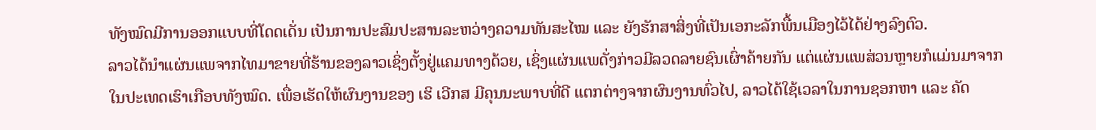ທັງໝົດມີການອອກແບບທີ່ໂດດເດັ່ນ ເປັນການປະສົມປະສານລະຫວ່າງຄວາມທັນສະໄໝ ແລະ ຍັງຮັກສາສິ່ງທີ່ເປັນເອກະລັກພື້ນເມືອງໄວ້ໄດ້ຢ່າງລົງຕົວ.
ລາວໄດ້ນໍາແຜ່ນແພຈາກໄທມາຂາຍທີ່ຮ້ານຂອງລາວເຊິ່ງຕັ້ງຢູ່ແຄມທາງດ້ວຍ, ເຊິ່ງແຜ່ນແພດັ່ງກ່າວມີລວດລາຍຊົນເຜົ່າຄ້າຍກັນ ແຕ່ແຜ່ນແພສ່ວນຫຼາຍກໍແມ່ນມາຈາກໃນປະເທດເຮົາເກືອບທັງໝົດ. ເພື່ອເຮັດໃຫ້ຜົນງານຂອງ ເຮິ ເວີກສ ມີຄຸນນະພາບທີ່ດີ ແຕກຕ່າງຈາກຜົນງານທົ່ວໄປ, ລາວໄດ້ໃຊ້ເວລາໃນການຊອກຫາ ແລະ ຄັດ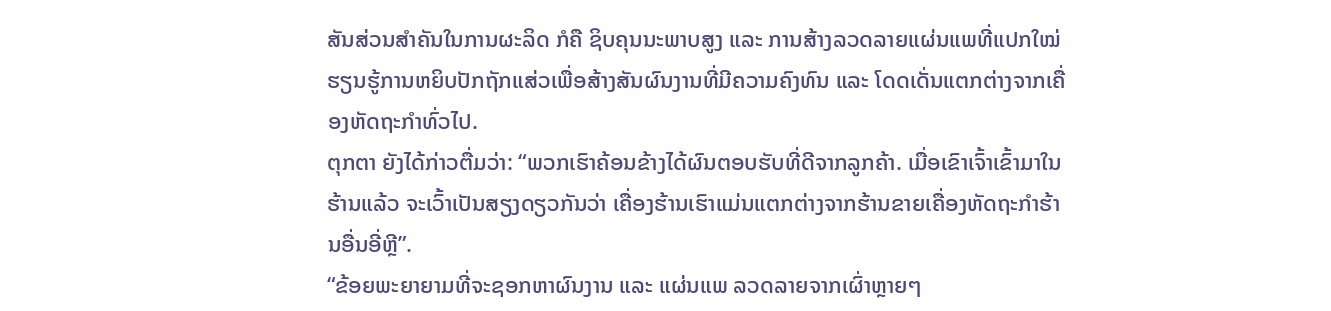ສັນສ່ວນສໍາຄັນໃນການຜະລິດ ກໍຄື ຊິບຄຸນນະພາບສູງ ແລະ ການສ້າງລວດລາຍແຜ່ນແພທີ່ແປກໃໝ່ ຮຽນຮູ້ການຫຍິບປັກຖັກແສ່ວເພື່ອສ້າງສັນຜົນງານທີ່ມີຄວາມຄົງທົນ ແລະ ໂດດເດັ່ນແຕກຕ່າງຈາກເຄື່ອງຫັດຖະກຳທົ່ວໄປ.
ຕຸກຕາ ຍັງໄດ້ກ່າວຕື່ມວ່າ: “ພວກເຮົາຄ້ອນຂ້າງໄດ້ຜົນຕອບຮັບທີ່ດີຈາກລູກຄ້າ. ເມື່ອເຂົາເຈົ້າເຂົ້າມາໃນຮ້ານແລ້ວ ຈະເວົ້າເປັນສຽງດຽວກັນວ່າ ເຄື່ອງຮ້ານເຮົາແມ່ນແຕກຕ່າງຈາກຮ້ານຂາຍເຄື່ອງຫັດຖະກຳຮ້ານອື່ນອີ່ຫຼີ”.
“ຂ້ອຍພະຍາຍາມທີ່ຈະຊອກຫາຜົນງານ ແລະ ແຜ່ນແພ ລວດລາຍຈາກເຜົ່າຫຼາຍໆ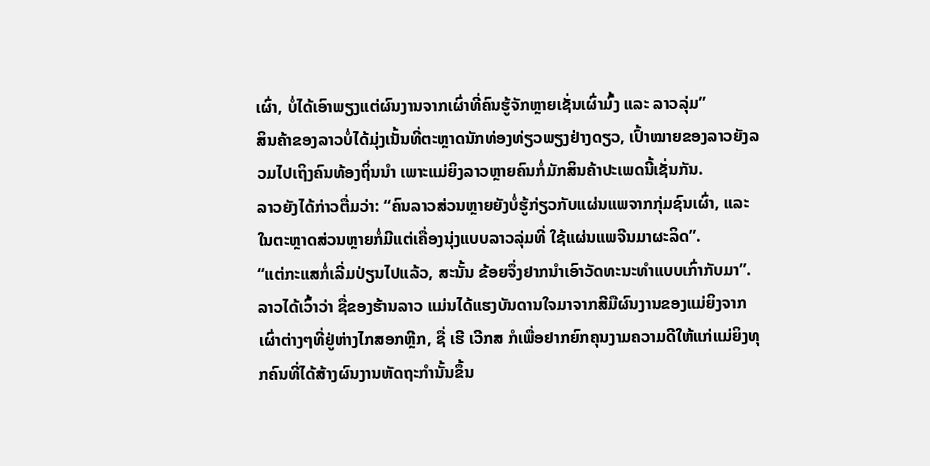ເຜົ່າ, ບໍ່ໄດ້ເອົາພຽງແຕ່ຜົນງານຈາກເຜົ່າທີ່ຄົນຮູ້ຈັກຫຼາຍເຊັ່ນເຜົ່າມົ້ງ ແລະ ລາວລຸ່ມ”
ສິນຄ້າຂອງລາວບໍ່ໄດ້ມຸ່ງເນັ້ນທີ່ຕະຫຼາດນັກທ່ອງທ່ຽວພຽງຢ່າງດຽວ, ເປົ້າໝາຍຂອງລາວຍັງລວມໄປເຖິງຄົນທ້ອງຖິ່ນນໍາ ເພາະແມ່ຍິງລາວຫຼາຍຄົນກໍ່ມັກສິນຄ້າປະເພດນີ້ເຊັ່ນກັນ.
ລາວຍັງໄດ້ກ່າວຕື່ມວ່າ: “ຄົນລາວສ່ວນຫຼາຍຍັງບໍ່ຮູ້ກ່ຽວກັບແຜ່ນແພຈາກກຸ່ມຊົນເຜົ່າ, ແລະ ໃນຕະຫຼາດສ່ວນຫຼາຍກໍ່ມີແຕ່ເຄື່ອງນຸ່ງແບບລາວລຸ່ມທີ່ ໃຊ້ແຜ່ນແພຈີນມາຜະລິດ”.
“ແຕ່ກະແສກໍ່ເລີ່ມປ່ຽນໄປແລ້ວ, ສະນັ້ນ ຂ້ອຍຈຶ່ງຢາກນໍາເອົາວັດທະນະທໍາແບບເກົ່າກັບມາ”.
ລາວໄດ້ເວົ້າວ່າ ຊື່ຂອງຮ້ານລາວ ແມ່ນໄດ້ແຮງບັນດານໃຈມາຈາກສີມືຜົນງານຂອງແມ່ຍິງຈາກເຜົ່າຕ່າງໆທີ່ຢູ່ຫ່າງໄກສອກຫຼີກ, ຊື່ ເຮີ ເວີກສ ກໍເພື່ອຢາກຍົກຄຸນງາມຄວາມດີໃຫ້ແກ່ແມ່ຍິງທຸກຄົນທີ່ໄດ້ສ້າງຜົນງານຫັດຖະກຳນັ້ນຂຶ້ນ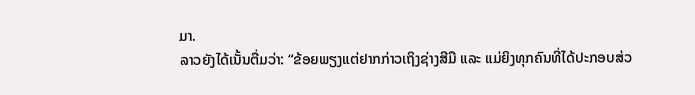ມາ.
ລາວຍັງໄດ້ເນັ້ນຕື່ມວ່າ: “ຂ້ອຍພຽງແຕ່ຢາກກ່າວເຖິງຊ່າງສີມື ແລະ ແມ່ຍິງທຸກຄົນທີ່ໄດ້ປະກອບສ່ວ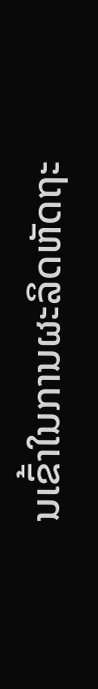ນເຂົ້າໃນການຜະລິດຫັດຖະ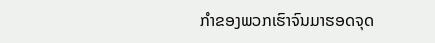ກໍາຂອງພວກເຮົາຈົນມາຮອດຈຸດ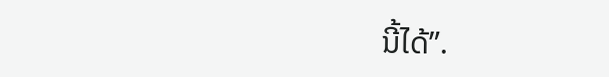ນີ້ໄດ້”.